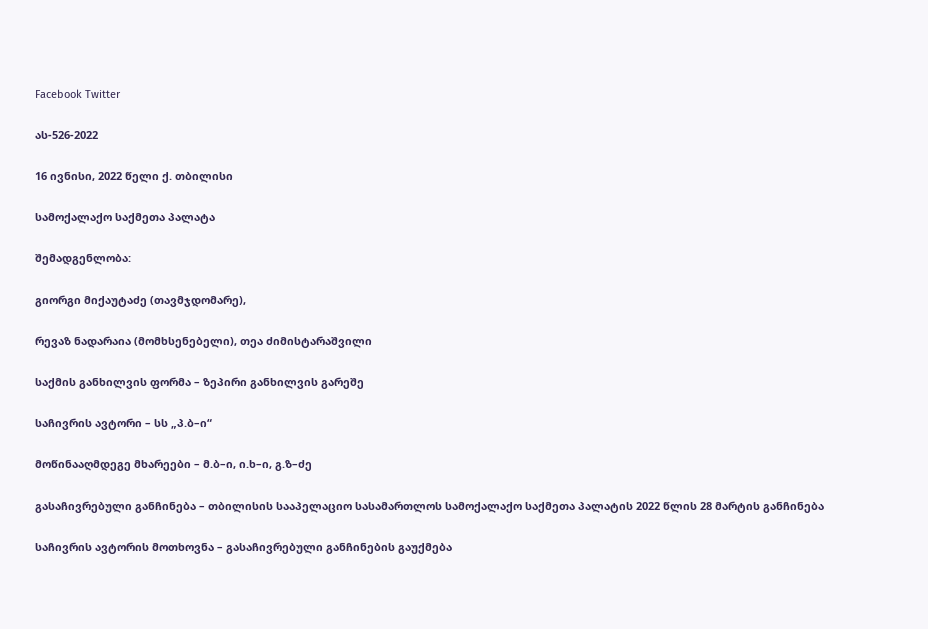Facebook Twitter

ას-526-2022

16 ივნისი, 2022 წელი ქ. თბილისი

სამოქალაქო საქმეთა პალატა

შემადგენლობა:

გიორგი მიქაუტაძე (თავმჯდომარე),

რევაზ ნადარაია (მომხსენებელი), თეა ძიმისტარაშვილი

საქმის განხილვის ფორმა – ზეპირი განხილვის გარეშე

საჩივრის ავტორი – სს „პ.ბ–ი“

მოწინააღმდეგე მხარეები – მ.ბ–ი, ი.ხ–ი, გ.ზ–ძე

გასაჩივრებული განჩინება – თბილისის სააპელაციო სასამართლოს სამოქალაქო საქმეთა პალატის 2022 წლის 28 მარტის განჩინება

საჩივრის ავტორის მოთხოვნა – გასაჩივრებული განჩინების გაუქმება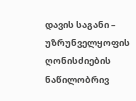დავის საგანი – უზრუნველყოფის ღონისძიების ნაწილობრივ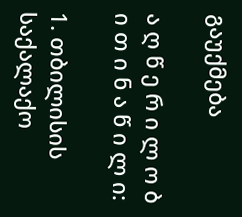გაუქმება

ა ღ წ ე რ ი ლ ო ბ ი თ ი ნ ა წ ი ლ ი:

1. თბილისის საქალაქო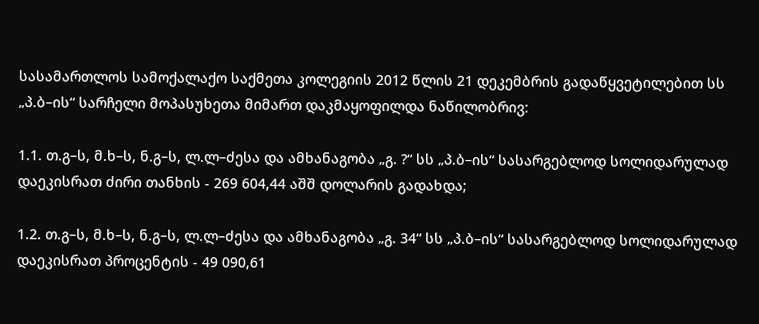სასამართლოს სამოქალაქო საქმეთა კოლეგიის 2012 წლის 21 დეკემბრის გადაწყვეტილებით სს „პ.ბ–ის“ სარჩელი მოპასუხეთა მიმართ დაკმაყოფილდა ნაწილობრივ:

1.1. თ.გ–ს, მ.ხ–ს, ნ.გ–ს, ლ.ლ–ძესა და ამხანაგობა „გ. ?“ სს „პ.ბ–ის“ სასარგებლოდ სოლიდარულად დაეკისრათ ძირი თანხის - 269 604,44 აშშ დოლარის გადახდა;

1.2. თ.გ–ს, მ.ხ–ს, ნ.გ–ს, ლ.ლ–ძესა და ამხანაგობა „გ. 34“ სს „პ.ბ–ის“ სასარგებლოდ სოლიდარულად დაეკისრათ პროცენტის - 49 090,61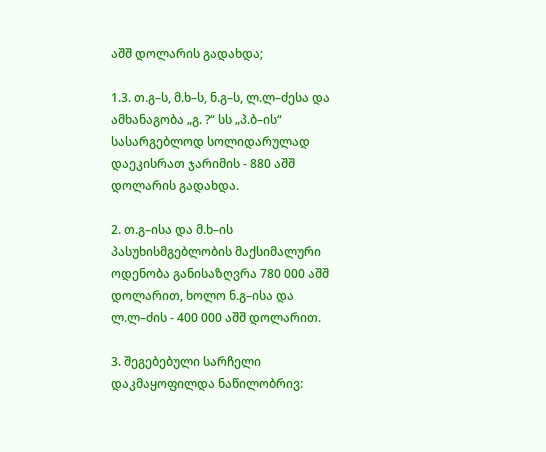აშშ დოლარის გადახდა;

1.3. თ.გ–ს, მ.ხ–ს, ნ.გ–ს, ლ.ლ–ძესა და ამხანაგობა „გ. ?“ სს „პ.ბ–ის“ სასარგებლოდ სოლიდარულად დაეკისრათ ჯარიმის - 880 აშშ დოლარის გადახდა.

2. თ.გ–ისა და მ.ხ–ის პასუხისმგებლობის მაქსიმალური ოდენობა განისაზღვრა 780 000 აშშ დოლარით, ხოლო ნ.გ–ისა და ლ.ლ–ძის - 400 000 აშშ დოლარით.

3. შეგებებული სარჩელი დაკმაყოფილდა ნაწილობრივ: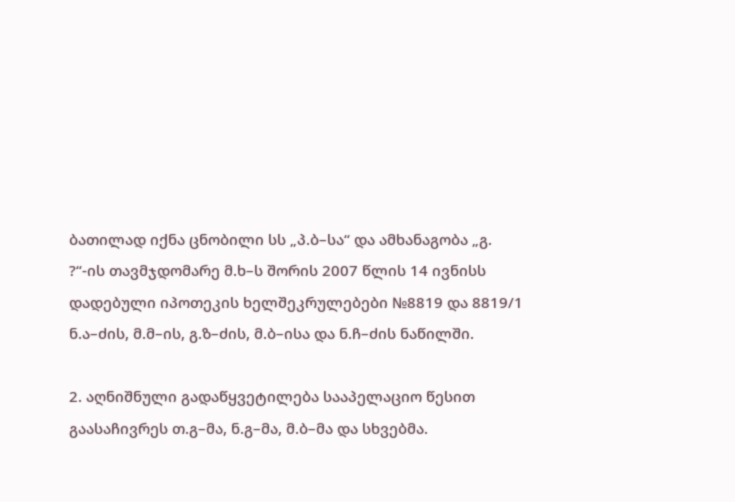ბათილად იქნა ცნობილი სს „პ.ბ–სა“ და ამხანაგობა „გ. ?“-ის თავმჯდომარე მ.ხ–ს შორის 2007 წლის 14 ივნისს დადებული იპოთეკის ხელშეკრულებები №8819 და 8819/1 ნ.ა–ძის, მ.მ–ის, გ.ზ–ძის, მ.ბ–ისა და ნ.ჩ–ძის ნაწილში.

2. აღნიშნული გადაწყვეტილება სააპელაციო წესით გაასაჩივრეს თ.გ–მა, ნ.გ–მა, მ.ბ–მა და სხვებმა.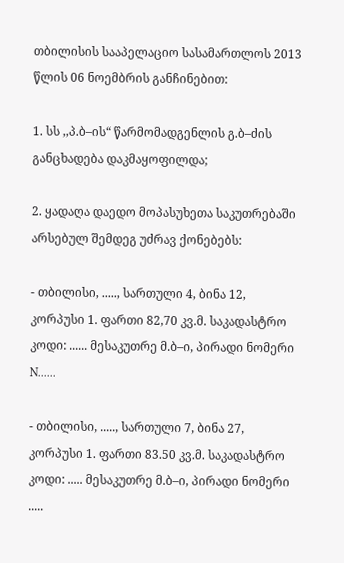თბილისის სააპელაციო სასამართლოს 2013 წლის 06 ნოემბრის განჩინებით:

1. სს ,,პ.ბ–ის“ წარმომადგენლის გ.ბ–ძის განცხადება დაკმაყოფილდა;

2. ყადაღა დაედო მოპასუხეთა საკუთრებაში არსებულ შემდეგ უძრავ ქონებებს:

- თბილისი, ....., სართული 4, ბინა 12, კორპუსი 1. ფართი 82,70 კვ.მ. საკადასტრო კოდი: ...... მესაკუთრე მ.ბ–ი, პირადი ნომერი N......

- თბილისი, ....., სართული 7, ბინა 27, კორპუსი 1. ფართი 83.50 კვ.მ. საკადასტრო კოდი: ..... მესაკუთრე მ.ბ–ი, პირადი ნომერი .....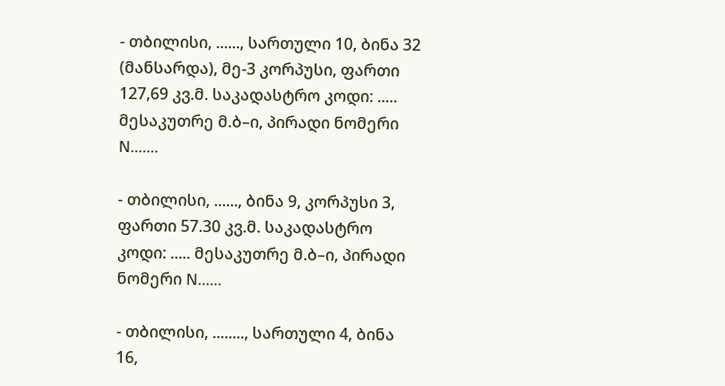- თბილისი, ......, სართული 10, ბინა 32 (მანსარდა), მე-3 კორპუსი, ფართი 127,69 კვ.მ. საკადასტრო კოდი: ..... მესაკუთრე მ.ბ–ი, პირადი ნომერი N.......

- თბილისი, ......, ბინა 9, კორპუსი 3, ფართი 57.30 კვ.მ. საკადასტრო კოდი: ..... მესაკუთრე მ.ბ–ი, პირადი ნომერი N......

- თბილისი, ........, სართული 4, ბინა 16,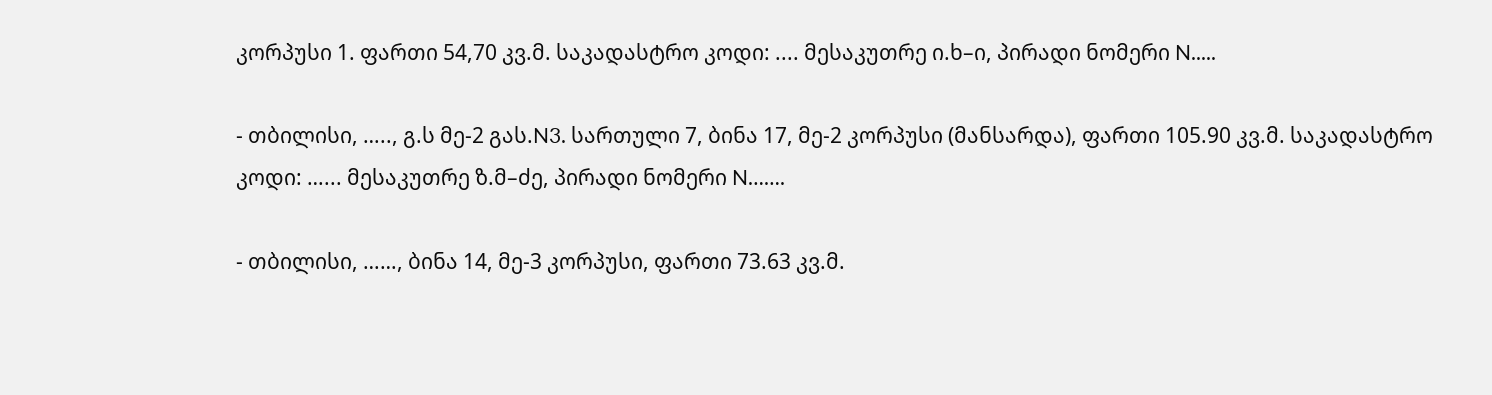კორპუსი 1. ფართი 54,70 კვ.მ. საკადასტრო კოდი: .... მესაკუთრე ი.ხ–ი, პირადი ნომერი N.....

- თბილისი, ….., გ.ს მე-2 გას.N3. სართული 7, ბინა 17, მე-2 კორპუსი (მანსარდა), ფართი 105.90 კვ.მ. საკადასტრო კოდი: …... მესაკუთრე ზ.მ–ძე, პირადი ნომერი N…….

- თბილისი, ……, ბინა 14, მე-3 კორპუსი, ფართი 73.63 კვ.მ.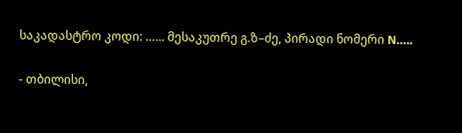საკადასტრო კოდი: …... მესაკუთრე გ.ზ–ძე, პირადი ნომერი N…..

- თბილისი,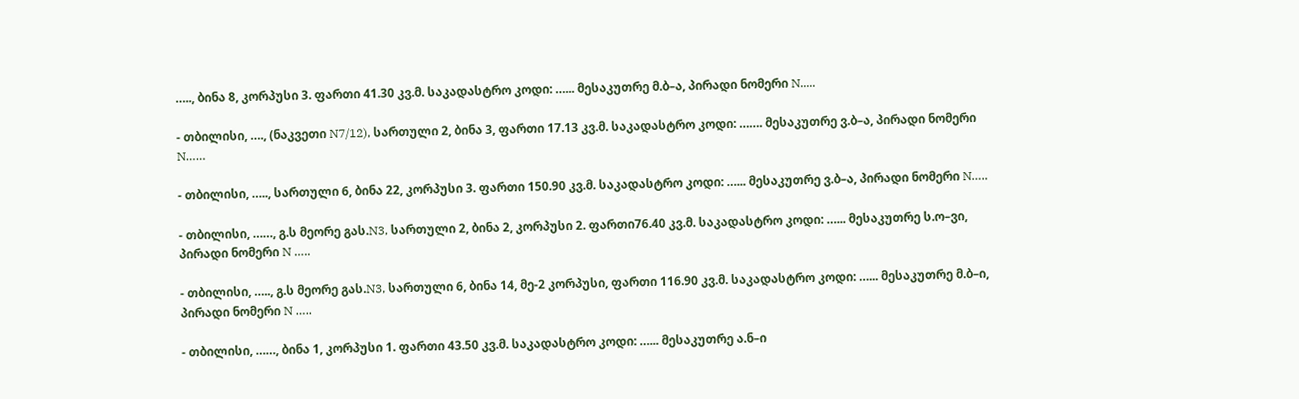….., ბინა 8, კორპუსი 3. ფართი 41.30 კვ.მ. საკადასტრო კოდი: …... მესაკუთრე მ.ბ–ა, პირადი ნომერი N.....

- თბილისი, …., (ნაკვეთი N7/12), სართული 2, ბინა 3, ფართი 17.13 კვ.მ. საკადასტრო კოდი: ……. მესაკუთრე ვ.ბ–ა, პირადი ნომერი N……

- თბილისი, ….., სართული 6, ბინა 22, კორპუსი 3. ფართი 150.90 კვ.მ. საკადასტრო კოდი: …... მესაკუთრე ვ.ბ–ა, პირადი ნომერი N…..

- თბილისი, ……, გ.ს მეორე გას.N3, სართული 2, ბინა 2, კორპუსი 2. ფართი76.40 კვ.მ. საკადასტრო კოდი: …... მესაკუთრე ს.ო–ვი, პირადი ნომერი N …..

- თბილისი, ….., გ.ს მეორე გას.N3, სართული 6, ბინა 14, მე-2 კორპუსი, ფართი 116.90 კვ.მ. საკადასტრო კოდი: …... მესაკუთრე მ.ბ–ი, პირადი ნომერი N …..

- თბილისი, ……, ბინა 1, კორპუსი 1. ფართი 43.50 კვ.მ. საკადასტრო კოდი: …... მესაკუთრე ა.ნ–ი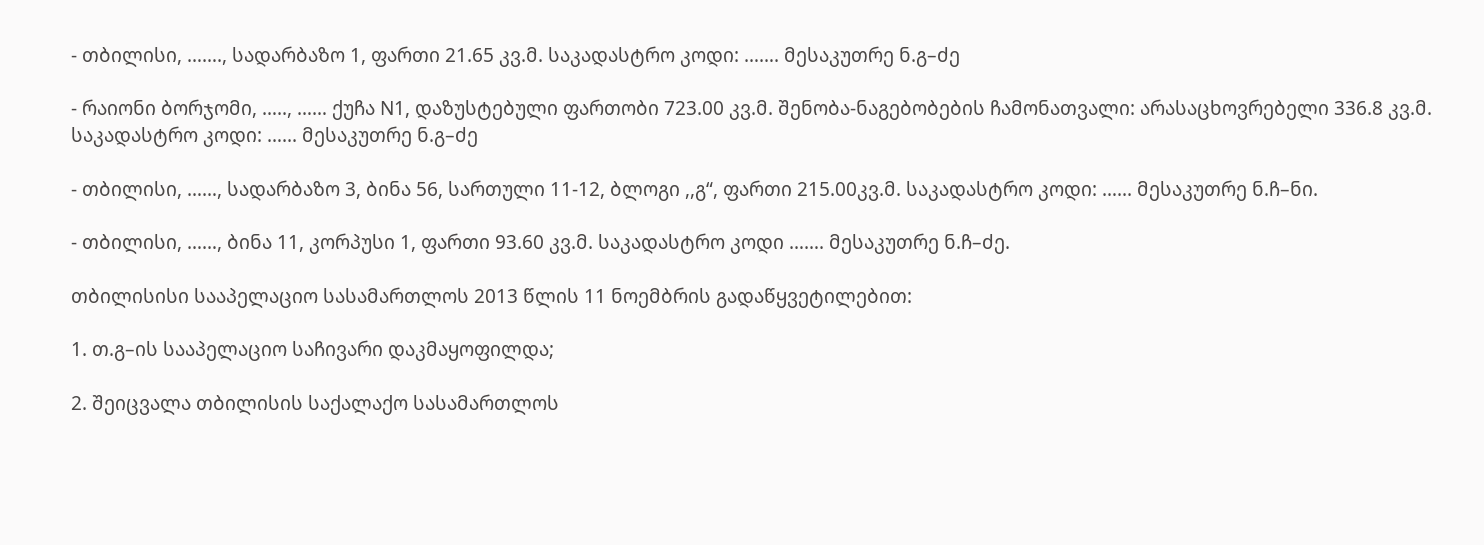- თბილისი, ……., სადარბაზო 1, ფართი 21.65 კვ.მ. საკადასტრო კოდი: ……. მესაკუთრე ნ.გ–ძე

- რაიონი ბორჯომი, ….., …… ქუჩა N1, დაზუსტებული ფართობი 723.00 კვ.მ. შენობა-ნაგებობების ჩამონათვალი: არასაცხოვრებელი 336.8 კვ.მ. საკადასტრო კოდი: …... მესაკუთრე ნ.გ–ძე

- თბილისი, ……, სადარბაზო 3, ბინა 56, სართული 11-12, ბლოგი ,,გ“, ფართი 215.00კვ.მ. საკადასტრო კოდი: …... მესაკუთრე ნ.ჩ–ნი.

- თბილისი, ……, ბინა 11, კორპუსი 1, ფართი 93.60 კვ.მ. საკადასტრო კოდი ……. მესაკუთრე ნ.ჩ–ძე.

თბილისისი სააპელაციო სასამართლოს 2013 წლის 11 ნოემბრის გადაწყვეტილებით:

1. თ.გ–ის სააპელაციო საჩივარი დაკმაყოფილდა;

2. შეიცვალა თბილისის საქალაქო სასამართლოს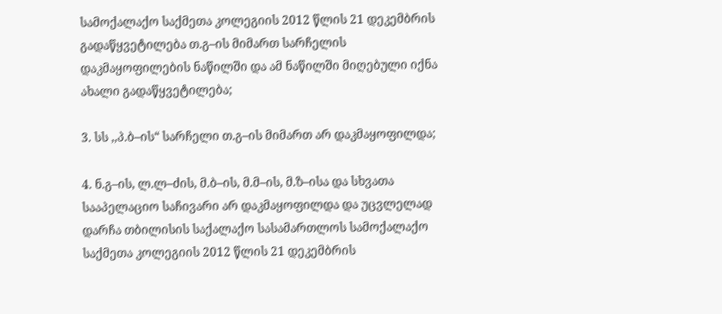სამოქალაქო საქმეთა კოლეგიის 2012 წლის 21 დეკემბრის გადაწყვეტილება თ.გ–ის მიმართ სარჩელის დაკმაყოფილების ნაწილში და ამ ნაწილში მიღებული იქნა ახალი გადაწყვეტილება;

3. სს ,,პ.ბ–ის“ სარჩელი თ.გ–ის მიმართ არ დაკმაყოფილდა;

4. ნ.გ–ის, ლ.ლ–ძის, მ.ბ–ის, მ.მ–ის, მ.ზ–ისა და სხვათა სააპელაციო საჩივარი არ დაკმაყოფილდა და უცვლელად დარჩა თბილისის საქალაქო სასამართლოს სამოქალაქო საქმეთა კოლეგიის 2012 წლის 21 დეკემბრის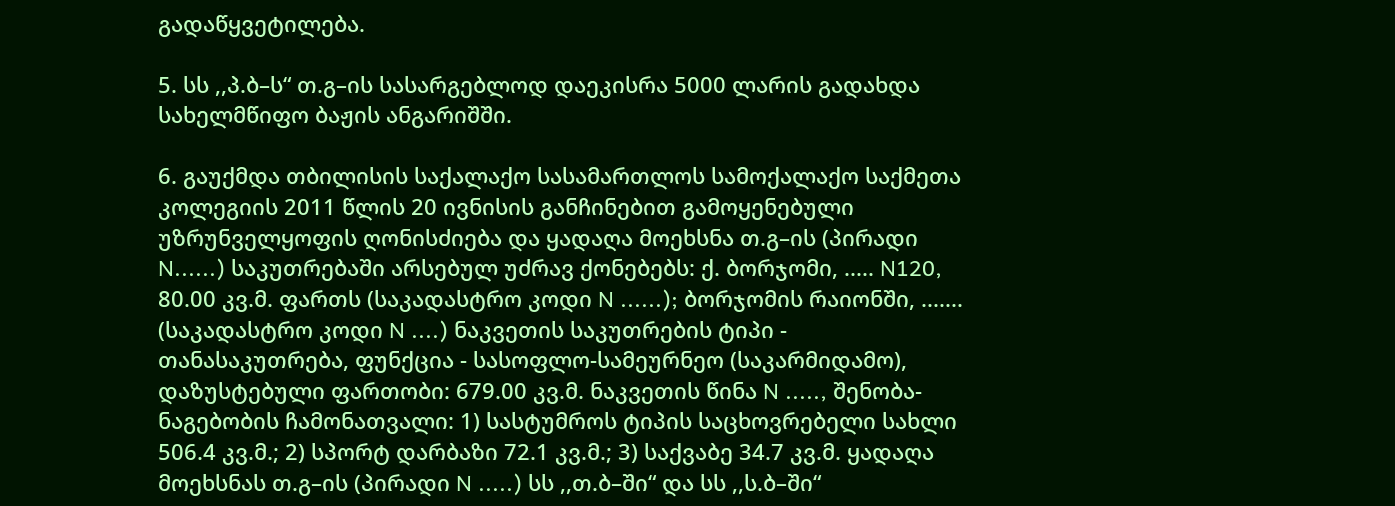გადაწყვეტილება.

5. სს ,,პ.ბ–ს“ თ.გ–ის სასარგებლოდ დაეკისრა 5000 ლარის გადახდა სახელმწიფო ბაჟის ანგარიშში.

6. გაუქმდა თბილისის საქალაქო სასამართლოს სამოქალაქო საქმეთა კოლეგიის 2011 წლის 20 ივნისის განჩინებით გამოყენებული უზრუნველყოფის ღონისძიება და ყადაღა მოეხსნა თ.გ–ის (პირადი N......) საკუთრებაში არსებულ უძრავ ქონებებს: ქ. ბორჯომი, ..... N120, 80.00 კვ.მ. ფართს (საკადასტრო კოდი N ......); ბორჯომის რაიონში, ....... (საკადასტრო კოდი N ....) ნაკვეთის საკუთრების ტიპი - თანასაკუთრება, ფუნქცია - სასოფლო-სამეურნეო (საკარმიდამო), დაზუსტებული ფართობი: 679.00 კვ.მ. ნაკვეთის წინა N ....., შენობა-ნაგებობის ჩამონათვალი: 1) სასტუმროს ტიპის საცხოვრებელი სახლი 506.4 კვ.მ.; 2) სპორტ დარბაზი 72.1 კვ.მ.; 3) საქვაბე 34.7 კვ.მ. ყადაღა მოეხსნას თ.გ–ის (პირადი N .....) სს ,,თ.ბ–ში“ და სს ,,ს.ბ–ში“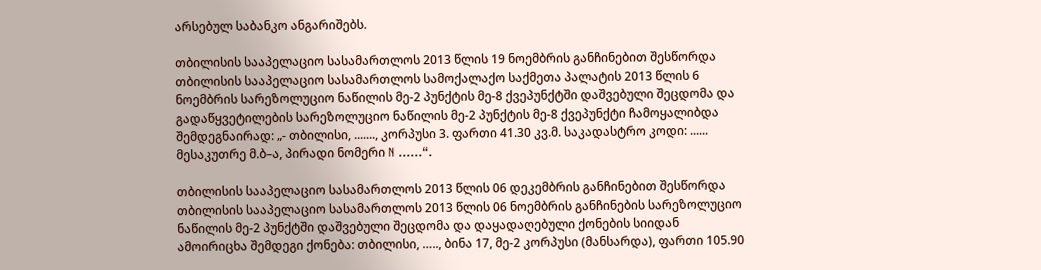არსებულ საბანკო ანგარიშებს.

თბილისის სააპელაციო სასამართლოს 2013 წლის 19 ნოემბრის განჩინებით შესწორდა თბილისის სააპელაციო სასამართლოს სამოქალაქო საქმეთა პალატის 2013 წლის 6 ნოემბრის სარეზოლუციო ნაწილის მე-2 პუნქტის მე-8 ქვეპუნქტში დაშვებული შეცდომა და გადაწყვეტილების სარეზოლუციო ნაწილის მე-2 პუნქტის მე-8 ქვეპუნქტი ჩამოყალიბდა შემდეგნაირად: „- თბილისი, ......., კორპუსი 3. ფართი 41.30 კვ.მ. საკადასტრო კოდი: ...... მესაკუთრე მ.ბ–ა, პირადი ნომერი N ......“.

თბილისის სააპელაციო სასამართლოს 2013 წლის 06 დეკემბრის განჩინებით შესწორდა თბილისის სააპელაციო სასამართლოს 2013 წლის 06 ნოემბრის განჩინების სარეზოლუციო ნაწილის მე-2 პუნქტში დაშვებული შეცდომა და დაყადაღებული ქონების სიიდან ამოირიცხა შემდეგი ქონება: თბილისი, ….., ბინა 17, მე-2 კორპუსი (მანსარდა), ფართი 105.90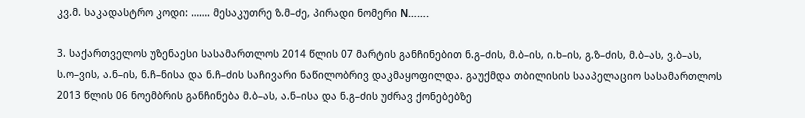კვ.მ. საკადასტრო კოდი: ……. მესაკუთრე ზ.მ–ძე, პირადი ნომერი N…….

3. საქართველოს უზენაესი სასამართლოს 2014 წლის 07 მარტის განჩინებით ნ.გ–ძის, მ.ბ–ის, ი.ხ–ის, გ.ზ–ძის, მ.ბ–ას, ვ.ბ–ას, ს.ო–ვის, ა.ნ–ის, ნ.ჩ–ნისა და ნ.ჩ–ძის საჩივარი ნაწილობრივ დაკმაყოფილდა. გაუქმდა თბილისის სააპელაციო სასამართლოს 2013 წლის 06 ნოემბრის განჩინება მ.ბ–ას, ა.ნ–ისა და ნ.გ–ძის უძრავ ქონებებზე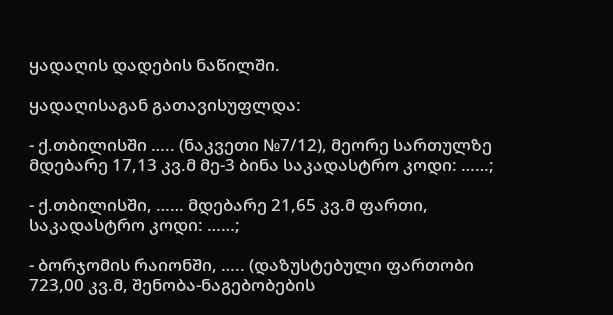ყადაღის დადების ნაწილში.

ყადაღისაგან გათავისუფლდა:

- ქ.თბილისში ….. (ნაკვეთი №7/12), მეორე სართულზე მდებარე 17,13 კვ.მ მე-3 ბინა საკადასტრო კოდი: ……;

- ქ.თბილისში, …… მდებარე 21,65 კვ.მ ფართი, საკადასტრო კოდი: ……;

- ბორჯომის რაიონში, ….. (დაზუსტებული ფართობი 723,00 კვ.მ, შენობა-ნაგებობების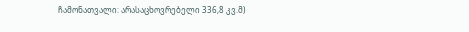ჩამონათვალი: არასაცხოვრებელი 336,8 კვ.მ)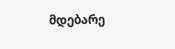მდებარე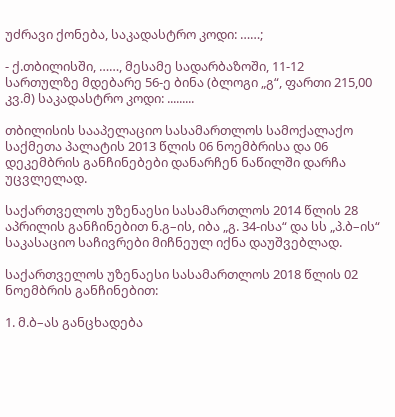უძრავი ქონება, საკადასტრო კოდი: ……;

- ქ.თბილისში, ……, მესამე სადარბაზოში, 11-12 სართულზე მდებარე 56-ე ბინა (ბლოგი „გ“, ფართი 215,00 კვ.მ) საკადასტრო კოდი: .........

თბილისის სააპელაციო სასამართლოს სამოქალაქო საქმეთა პალატის 2013 წლის 06 ნოემბრისა და 06 დეკემბრის განჩინებები დანარჩენ ნაწილში დარჩა უცვლელად.

საქართველოს უზენაესი სასამართლოს 2014 წლის 28 აპრილის განჩინებით ნ.გ–ის, იბა „გ. 34-ისა“ და სს „პ.ბ–ის“ საკასაციო საჩივრები მიჩნეულ იქნა დაუშვებლად.

საქართველოს უზენაესი სასამართლოს 2018 წლის 02 ნოემბრის განჩინებით:

1. მ.ბ–ას განცხადება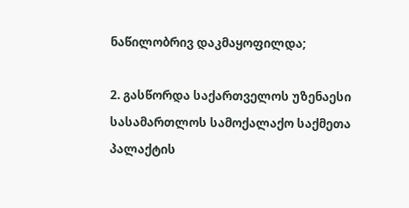ნაწილობრივ დაკმაყოფილდა;

2. გასწორდა საქართველოს უზენაესი სასამართლოს სამოქალაქო საქმეთა პალაქტის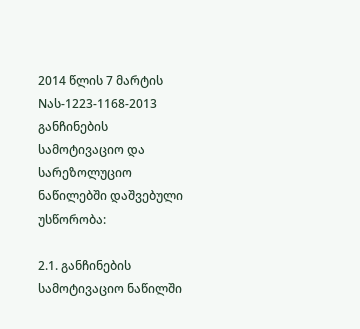2014 წლის 7 მარტის Nას-1223-1168-2013 განჩინების სამოტივაციო და სარეზოლუციო ნაწილებში დაშვებული უსწორობა:

2.1. განჩინების სამოტივაციო ნაწილში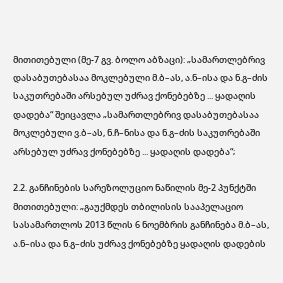მითითებული (მე-7 გვ. ბოლო აბზაცი): „სამართლებრივ დასაბუთებასაა მოკლებული მ.ბ–ას, ა.ნ–ისა და ნ.გ–ძის საკუთრებაში არსებულ უძრავ ქონებებზე ... ყადაღის დადება“ შეიცავლა „სამართლებრივ დასაბუთებასაა მოკლებული ვ.ბ–ას, ნ.ჩ–ნისა და ნ.გ–ძის საკუთრებაში არსებულ უძრავ ქონებებზე ... ყადაღის დადება“;

2.2. განჩინების სარეზოლუციო ნაწილის მე-2 პუნქტში მითითებული: „გაუქმდეს თბილისის სააპელაციო სასამართლოს 2013 წლის 6 ნოემბრის განჩინება მ.ბ–ას, ა.ნ–ისა და ნ.გ–ძის უძრავ ქონებებზე ყადაღის დადების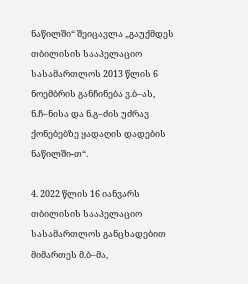ნაწილში“ შეიცავლა „გაუქმდეს თბილისის სააპელაციო სასამართლოს 2013 წლის 6 ნოემბრის განჩინება ვ.ბ–ას, ნ.ჩ–ნისა და ნ.გ–ძის უძრავ ქონებებზე ყადაღის დადების ნაწილში-თ“.

4. 2022 წლის 16 იანვარს თბილისის სააპელაციო სასამართლოს განცხადებით მიმართეს მ.ბ–მა,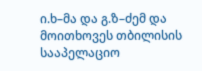ი.ხ–მა და გ.ზ–ძემ და მოითხოვეს თბილისის სააპელაციო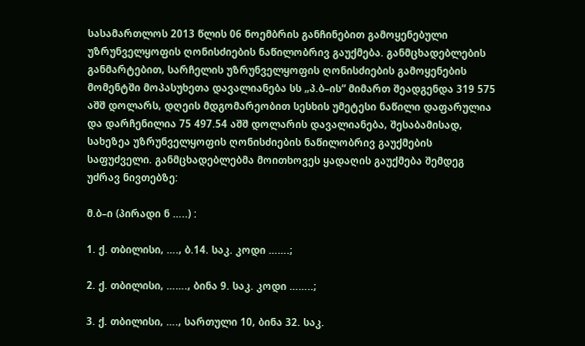სასამართლოს 2013 წლის 06 ნოემბრის განჩინებით გამოყენებული უზრუნველყოფის ღონისძიების ნაწილობრივ გაუქმება. განმცხადებლების განმარტებით, სარჩელის უზრუნველყოფის ღონისძიების გამოყენების მომენტში მოპასუხეთა დავალიანება სს „პ.ბ–ის“ მიმართ შეადგენდა 319 575 აშშ დოლარს, დღეის მდგომარეობით სესხის უმეტესი ნაწილი დაფარულია და დარჩენილია 75 497.54 აშშ დოლარის დავალიანება, შესაბამისად, სახეზეა უზრუნველყოფის ღონისძიების ნაწილობრივ გაუქმების საფუძველი. განმცხადებლებმა მოითხოვეს ყადაღის გაუქმება შემდეგ უძრავ ნივთებზე:

მ.ბ–ი (პირადი ნ …..) :

1. ქ. თბილისი, …., ბ.14. საკ. კოდი …….;

2. ქ. თბილისი, ……., ბინა 9. საკ. კოდი ……..;

3. ქ. თბილისი, …., სართული 10, ბინა 32. საკ.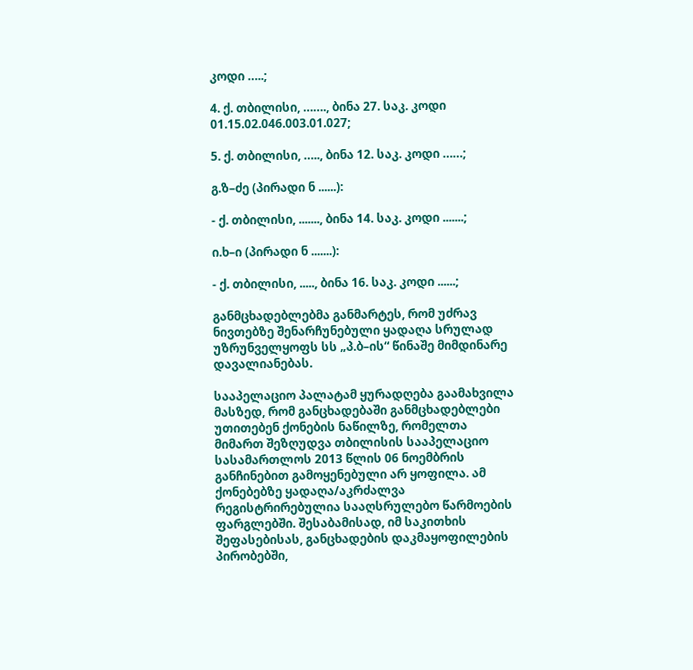კოდი …..;

4. ქ. თბილისი, ……., ბინა 27. საკ. კოდი 01.15.02.046.003.01.027;

5. ქ. თბილისი, ….., ბინა 12. საკ. კოდი ……;

გ.ზ–ძე (პირადი ნ ......):

- ქ. თბილისი, ......., ბინა 14. საკ. კოდი .......;

ი.ხ–ი (პირადი ნ .......):

- ქ. თბილისი, ....., ბინა 16. საკ. კოდი ......;

განმცხადებლებმა განმარტეს, რომ უძრავ ნივთებზე შენარჩუნებული ყადაღა სრულად უზრუნველყოფს სს „პ.ბ–ის“ წინაშე მიმდინარე დავალიანებას.

სააპელაციო პალატამ ყურადღება გაამახვილა მასზედ, რომ განცხადებაში განმცხადებლები უთითებენ ქონების ნაწილზე, რომელთა მიმართ შეზღუდვა თბილისის სააპელაციო სასამართლოს 2013 წლის 06 ნოემბრის განჩინებით გამოყენებული არ ყოფილა. ამ ქონებებზე ყადაღა/აკრძალვა რეგისტრირებულია სააღსრულებო წარმოების ფარგლებში. შესაბამისად, იმ საკითხის შეფასებისას, განცხადების დაკმაყოფილების პირობებში,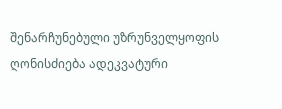შენარჩუნებული უზრუნველყოფის ღონისძიება ადეკვატური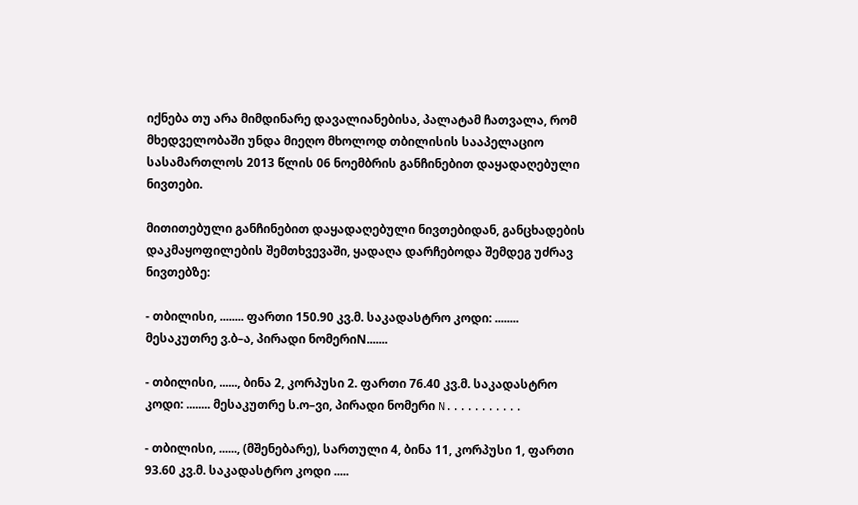იქნება თუ არა მიმდინარე დავალიანებისა, პალატამ ჩათვალა, რომ მხედველობაში უნდა მიეღო მხოლოდ თბილისის სააპელაციო სასამართლოს 2013 წლის 06 ნოემბრის განჩინებით დაყადაღებული ნივთები.

მითითებული განჩინებით დაყადაღებული ნივთებიდან, განცხადების დაკმაყოფილების შემთხვევაში, ყადაღა დარჩებოდა შემდეგ უძრავ ნივთებზე:

- თბილისი, ........ ფართი 150.90 კვ.მ. საკადასტრო კოდი: ........ მესაკუთრე ვ.ბ–ა, პირადი ნომერიN.......

- თბილისი, ......, ბინა 2, კორპუსი 2. ფართი 76.40 კვ.მ. საკადასტრო კოდი: ........ მესაკუთრე ს.ო–ვი, პირადი ნომერი N...........

- თბილისი, ......, (მშენებარე), სართული 4, ბინა 11, კორპუსი 1, ფართი 93.60 კვ.მ. საკადასტრო კოდი .....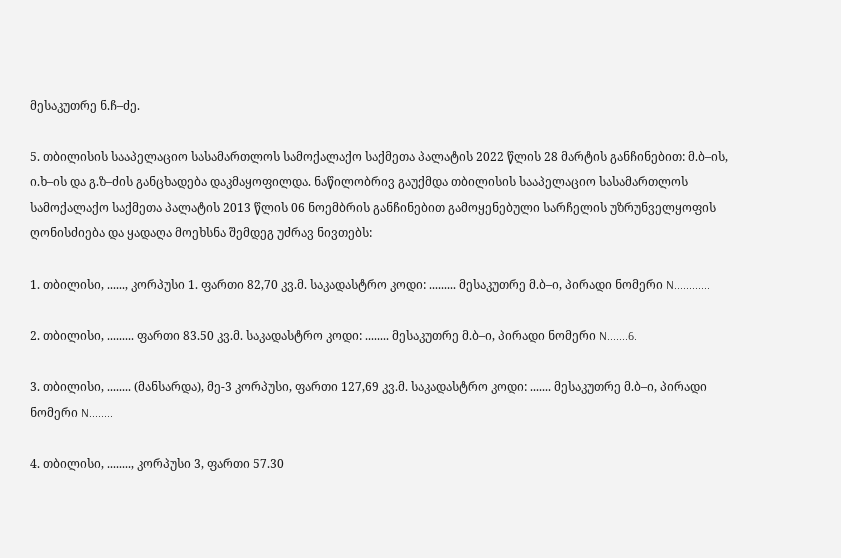მესაკუთრე ნ.ჩ–ძე.

5. თბილისის სააპელაციო სასამართლოს სამოქალაქო საქმეთა პალატის 2022 წლის 28 მარტის განჩინებით: მ.ბ–ის, ი.ხ–ის და გ.ზ–ძის განცხადება დაკმაყოფილდა. ნაწილობრივ გაუქმდა თბილისის სააპელაციო სასამართლოს სამოქალაქო საქმეთა პალატის 2013 წლის 06 ნოემბრის განჩინებით გამოყენებული სარჩელის უზრუნველყოფის ღონისძიება და ყადაღა მოეხსნა შემდეგ უძრავ ნივთებს:

1. თბილისი, ......, კორპუსი 1. ფართი 82,70 კვ.მ. საკადასტრო კოდი: ......... მესაკუთრე მ.ბ–ი, პირადი ნომერი N............

2. თბილისი, ......... ფართი 83.50 კვ.მ. საკადასტრო კოდი: ........ მესაკუთრე მ.ბ–ი, პირადი ნომერი N.......6.

3. თბილისი, ........ (მანსარდა), მე-3 კორპუსი, ფართი 127,69 კვ.მ. საკადასტრო კოდი: ....... მესაკუთრე მ.ბ–ი, პირადი ნომერი N........

4. თბილისი, ........, კორპუსი 3, ფართი 57.30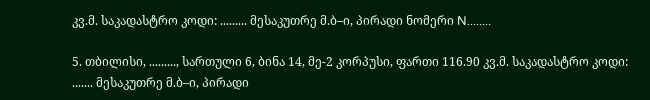კვ.მ. საკადასტრო კოდი: ......... მესაკუთრე მ.ბ–ი, პირადი ნომერი N........

5. თბილისი, ........., სართული 6, ბინა 14, მე-2 კორპუსი, ფართი 116.90 კვ.მ. საკადასტრო კოდი: ....... მესაკუთრე მ.ბ–ი, პირადი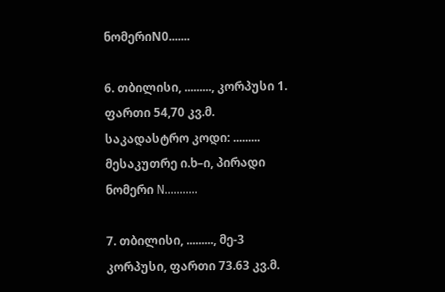ნომერიN0.......

6. თბილისი, ........., კორპუსი 1. ფართი 54,70 კვ.მ. საკადასტრო კოდი: ......... მესაკუთრე ი.ხ–ი, პირადი ნომერი N...........

7. თბილისი, ........., მე-3 კორპუსი, ფართი 73.63 კვ.მ.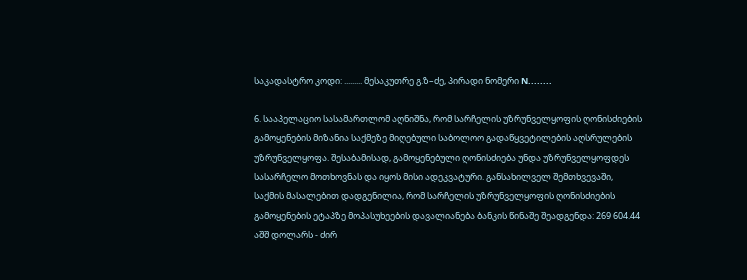საკადასტრო კოდი: ......... მესაკუთრე გ.ზ–ძე, პირადი ნომერი N........

6. სააპელაციო სასამართლომ აღნიშნა, რომ სარჩელის უზრუნველყოფის ღონისძიების გამოყენების მიზანია საქმეზე მიღებული საბოლოო გადაწყვეტილების აღსრულების უზრუნველყოფა. შესაბამისად, გამოყენებული ღონისძიება უნდა უზრუნველყოფდეს სასარჩელო მოთხოვნას და იყოს მისი ადეკვატური. განსახილველ შემთხვევაში, საქმის მასალებით დადგენილია, რომ სარჩელის უზრუნველყოფის ღონისძიების გამოყენების ეტაპზე მოპასუხეების დავალიანება ბანკის წინაშე შეადგენდა: 269 604.44 აშშ დოლარს - ძირ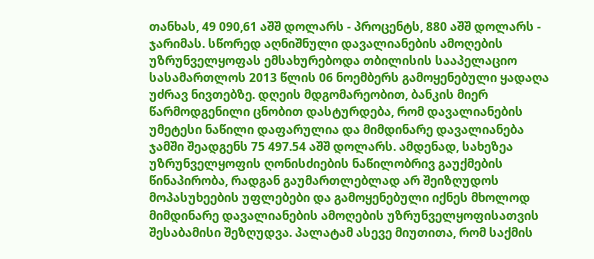თანხას, 49 090,61 აშშ დოლარს - პროცენტს, 880 აშშ დოლარს - ჯარიმას. სწორედ აღნიშნული დავალიანების ამოღების უზრუნველყოფას ემსახურებოდა თბილისის სააპელაციო სასამართლოს 2013 წლის 06 ნოემბერს გამოყენებული ყადაღა უძრავ ნივთებზე. დღეის მდგომარეობით, ბანკის მიერ წარმოდგენილი ცნობით დასტურდება, რომ დავალიანების უმეტესი ნაწილი დაფარულია და მიმდინარე დავალიანება ჯამში შეადგენს 75 497.54 აშშ დოლარს. ამდენად, სახეზეა უზრუნველყოფის ღონისძიების ნაწილობრივ გაუქმების წინაპირობა, რადგან გაუმართლებლად არ შეიზღუდოს მოპასუხეების უფლებები და გამოყენებული იქნეს მხოლოდ მიმდინარე დავალიანების ამოღების უზრუნველყოფისათვის შესაბამისი შეზღუდვა. პალატამ ასევე მიუთითა, რომ საქმის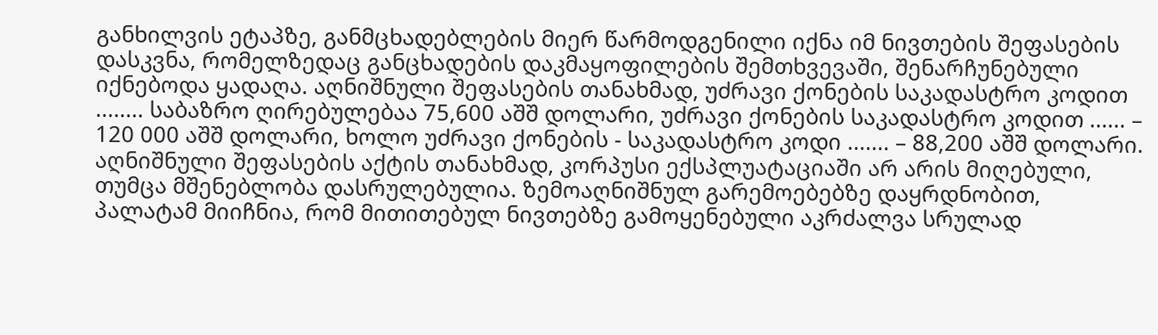განხილვის ეტაპზე, განმცხადებლების მიერ წარმოდგენილი იქნა იმ ნივთების შეფასების დასკვნა, რომელზედაც განცხადების დაკმაყოფილების შემთხვევაში, შენარჩუნებული იქნებოდა ყადაღა. აღნიშნული შეფასების თანახმად, უძრავი ქონების საკადასტრო კოდით ........ საბაზრო ღირებულებაა 75,600 აშშ დოლარი, უძრავი ქონების საკადასტრო კოდით ...... – 120 000 აშშ დოლარი, ხოლო უძრავი ქონების - საკადასტრო კოდი ....... – 88,200 აშშ დოლარი. აღნიშნული შეფასების აქტის თანახმად, კორპუსი ექსპლუატაციაში არ არის მიღებული, თუმცა მშენებლობა დასრულებულია. ზემოაღნიშნულ გარემოებებზე დაყრდნობით, პალატამ მიიჩნია, რომ მითითებულ ნივთებზე გამოყენებული აკრძალვა სრულად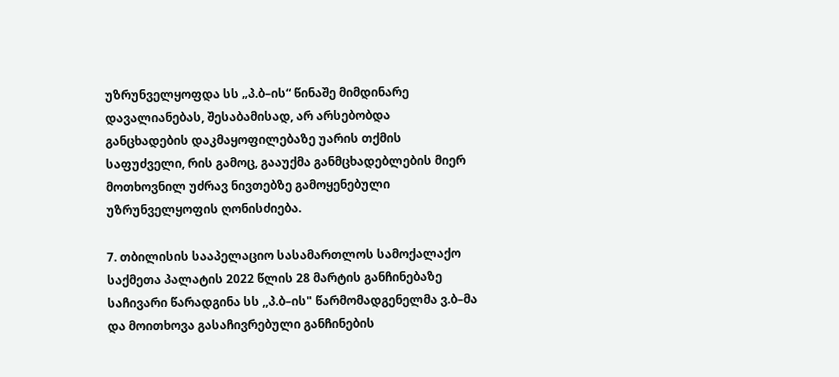უზრუნველყოფდა სს „პ.ბ–ის“ წინაშე მიმდინარე დავალიანებას, შესაბამისად, არ არსებობდა განცხადების დაკმაყოფილებაზე უარის თქმის საფუძველი, რის გამოც, გააუქმა განმცხადებლების მიერ მოთხოვნილ უძრავ ნივთებზე გამოყენებული უზრუნველყოფის ღონისძიება.

7. თბილისის სააპელაციო სასამართლოს სამოქალაქო საქმეთა პალატის 2022 წლის 28 მარტის განჩინებაზე საჩივარი წარადგინა სს ,,პ.ბ–ის" წარმომადგენელმა ვ.ბ–მა და მოითხოვა გასაჩივრებული განჩინების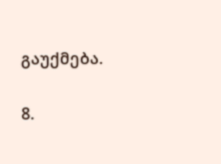გაუქმება.

8.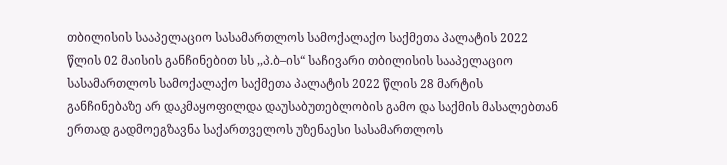თბილისის სააპელაციო სასამართლოს სამოქალაქო საქმეთა პალატის 2022 წლის 02 მაისის განჩინებით სს ,,პ.ბ–ის“ საჩივარი თბილისის სააპელაციო სასამართლოს სამოქალაქო საქმეთა პალატის 2022 წლის 28 მარტის განჩინებაზე არ დაკმაყოფილდა დაუსაბუთებლობის გამო და საქმის მასალებთან ერთად გადმოეგზავნა საქართველოს უზენაესი სასამართლოს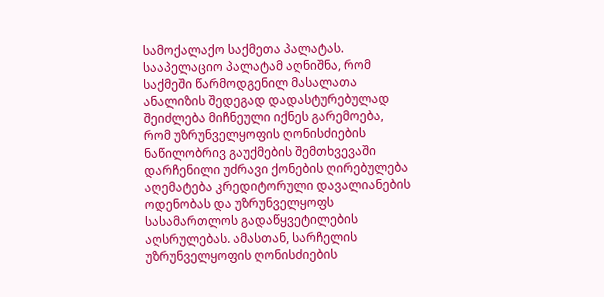სამოქალაქო საქმეთა პალატას. სააპელაციო პალატამ აღნიშნა, რომ საქმეში წარმოდგენილ მასალათა ანალიზის შედეგად დადასტურებულად შეიძლება მიჩნეული იქნეს გარემოება, რომ უზრუნველყოფის ღონისძიების ნაწილობრივ გაუქმების შემთხვევაში დარჩენილი უძრავი ქონების ღირებულება აღემატება კრედიტორული დავალიანების ოდენობას და უზრუნველყოფს სასამართლოს გადაწყვეტილების აღსრულებას. ამასთან, სარჩელის უზრუნველყოფის ღონისძიების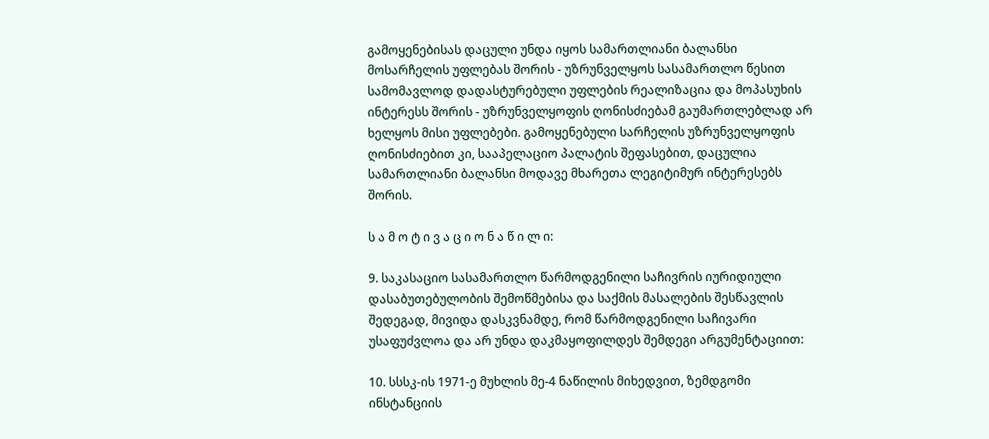გამოყენებისას დაცული უნდა იყოს სამართლიანი ბალანსი მოსარჩელის უფლებას შორის - უზრუნველყოს სასამართლო წესით სამომავლოდ დადასტურებული უფლების რეალიზაცია და მოპასუხის ინტერესს შორის - უზრუნველყოფის ღონისძიებამ გაუმართლებლად არ ხელყოს მისი უფლებები. გამოყენებული სარჩელის უზრუნველყოფის ღონისძიებით კი, სააპელაციო პალატის შეფასებით, დაცულია სამართლიანი ბალანსი მოდავე მხარეთა ლეგიტიმურ ინტერესებს შორის.

ს ა მ ო ტ ი ვ ა ც ი ო ნ ა წ ი ლ ი:

9. საკასაციო სასამართლო წარმოდგენილი საჩივრის იურიდიული დასაბუთებულობის შემოწმებისა და საქმის მასალების შესწავლის შედეგად, მივიდა დასკვნამდე, რომ წარმოდგენილი საჩივარი უსაფუძვლოა და არ უნდა დაკმაყოფილდეს შემდეგი არგუმენტაციით:

10. სსსკ-ის 1971-ე მუხლის მე-4 ნაწილის მიხედვით, ზემდგომი ინსტანციის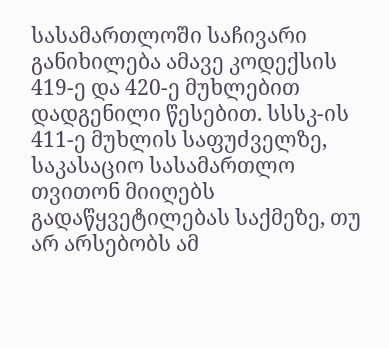სასამართლოში საჩივარი განიხილება ამავე კოდექსის 419-ე და 420-ე მუხლებით დადგენილი წესებით. სსსკ-ის 411-ე მუხლის საფუძველზე, საკასაციო სასამართლო თვითონ მიიღებს გადაწყვეტილებას საქმეზე, თუ არ არსებობს ამ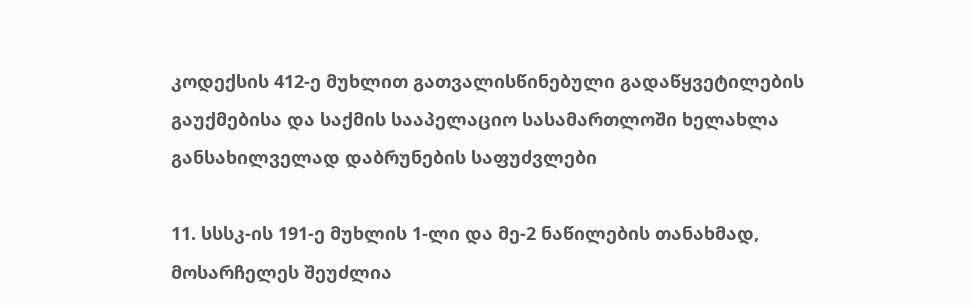კოდექსის 412-ე მუხლით გათვალისწინებული გადაწყვეტილების გაუქმებისა და საქმის სააპელაციო სასამართლოში ხელახლა განსახილველად დაბრუნების საფუძვლები

11. სსსკ-ის 191-ე მუხლის 1-ლი და მე-2 ნაწილების თანახმად, მოსარჩელეს შეუძლია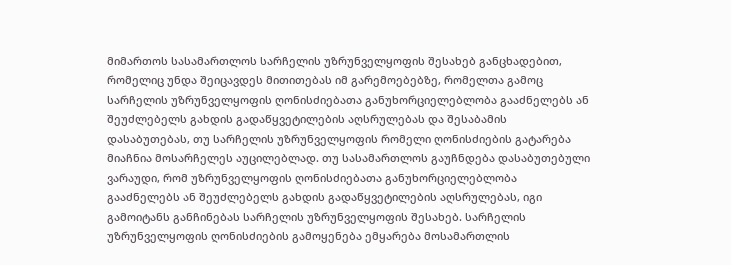მიმართოს სასამართლოს სარჩელის უზრუნველყოფის შესახებ განცხადებით, რომელიც უნდა შეიცავდეს მითითებას იმ გარემოებებზე, რომელთა გამოც სარჩელის უზრუნველყოფის ღონისძიებათა განუხორციელებლობა გააძნელებს ან შეუძლებელს გახდის გადაწყვეტილების აღსრულებას და შესაბამის დასაბუთებას, თუ სარჩელის უზრუნველყოფის რომელი ღონისძიების გატარება მიაჩნია მოსარჩელეს აუცილებლად. თუ სასამართლოს გაუჩნდება დასაბუთებული ვარაუდი, რომ უზრუნველყოფის ღონისძიებათა განუხორციელებლობა გააძნელებს ან შეუძლებელს გახდის გადაწყვეტილების აღსრულებას, იგი გამოიტანს განჩინებას სარჩელის უზრუნველყოფის შესახებ. სარჩელის უზრუნველყოფის ღონისძიების გამოყენება ემყარება მოსამართლის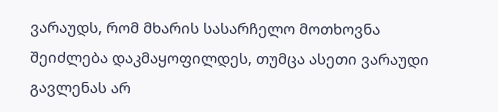ვარაუდს, რომ მხარის სასარჩელო მოთხოვნა შეიძლება დაკმაყოფილდეს, თუმცა ასეთი ვარაუდი გავლენას არ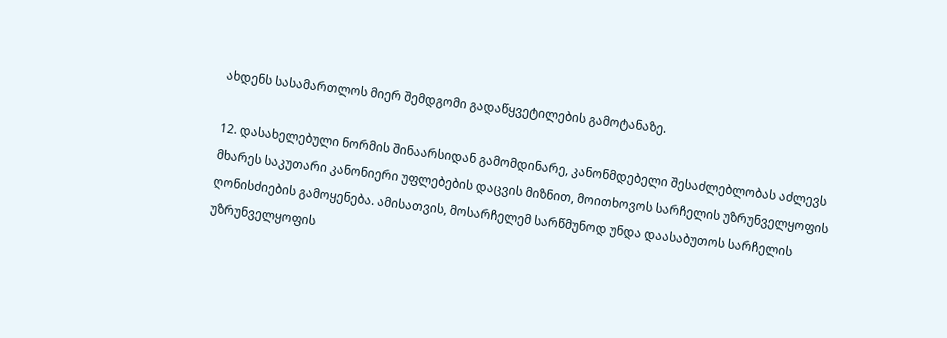ახდენს სასამართლოს მიერ შემდგომი გადაწყვეტილების გამოტანაზე.

12. დასახელებული ნორმის შინაარსიდან გამომდინარე, კანონმდებელი შესაძლებლობას აძლევს მხარეს საკუთარი კანონიერი უფლებების დაცვის მიზნით, მოითხოვოს სარჩელის უზრუნველყოფის ღონისძიების გამოყენება. ამისათვის, მოსარჩელემ სარწმუნოდ უნდა დაასაბუთოს სარჩელის უზრუნველყოფის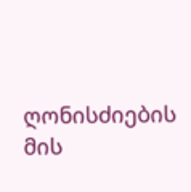ღონისძიების მის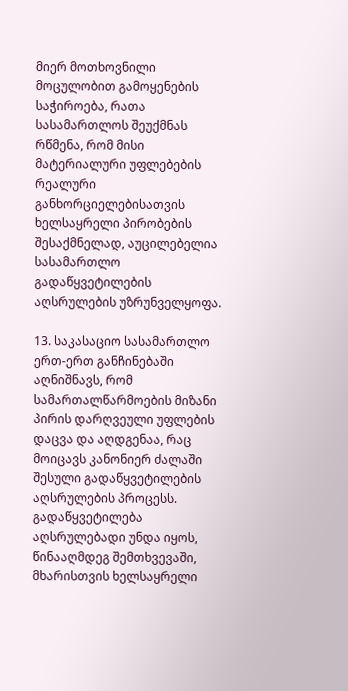მიერ მოთხოვნილი მოცულობით გამოყენების საჭიროება, რათა სასამართლოს შეუქმნას რწმენა, რომ მისი მატერიალური უფლებების რეალური განხორციელებისათვის ხელსაყრელი პირობების შესაქმნელად, აუცილებელია სასამართლო გადაწყვეტილების აღსრულების უზრუნველყოფა.

13. საკასაციო სასამართლო ერთ-ერთ განჩინებაში აღნიშნავს, რომ სამართალწარმოების მიზანი პირის დარღვეული უფლების დაცვა და აღდგენაა, რაც მოიცავს კანონიერ ძალაში შესული გადაწყვეტილების აღსრულების პროცესს. გადაწყვეტილება აღსრულებადი უნდა იყოს, წინააღმდეგ შემთხვევაში, მხარისთვის ხელსაყრელი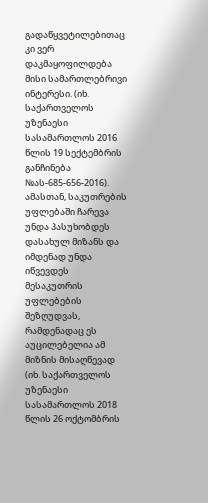გადაწყვეტილებითაც კი ვერ დაკმაყოფილდება მისი სამართლებრივი ინტერესი. (იხ. საქართველოს უზენაესი სასამართლოს 2016 წლის 19 სექტემბრის განჩინება №ას-685-656-2016). ამასთან, საკუთრების უფლებაში ჩარევა უნდა პასუხობდეს დასახულ მიზანს და იმდენად უნდა იწვევდეს მესაკუთრის უფლებების შეზღუდვას, რამდენადაც ეს აუცილებელია ამ მიზნის მისაღწევად (იხ. საქართველოს უზენაესი სასამართლოს 2018 წლის 26 ოქტომბრის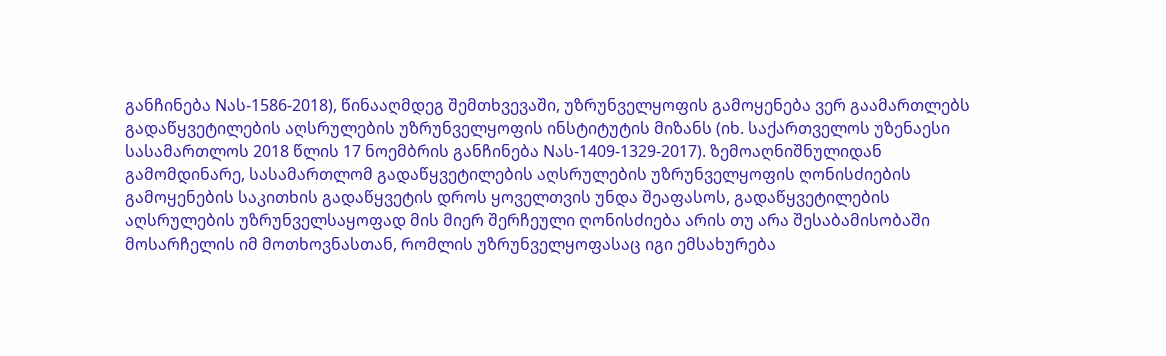განჩინება Nას-1586-2018), წინააღმდეგ შემთხვევაში, უზრუნველყოფის გამოყენება ვერ გაამართლებს გადაწყვეტილების აღსრულების უზრუნველყოფის ინსტიტუტის მიზანს (იხ. საქართველოს უზენაესი სასამართლოს 2018 წლის 17 ნოემბრის განჩინება Nას-1409-1329-2017). ზემოაღნიშნულიდან გამომდინარე, სასამართლომ გადაწყვეტილების აღსრულების უზრუნველყოფის ღონისძიების გამოყენების საკითხის გადაწყვეტის დროს ყოველთვის უნდა შეაფასოს, გადაწყვეტილების აღსრულების უზრუნველსაყოფად მის მიერ შერჩეული ღონისძიება არის თუ არა შესაბამისობაში მოსარჩელის იმ მოთხოვნასთან, რომლის უზრუნველყოფასაც იგი ემსახურება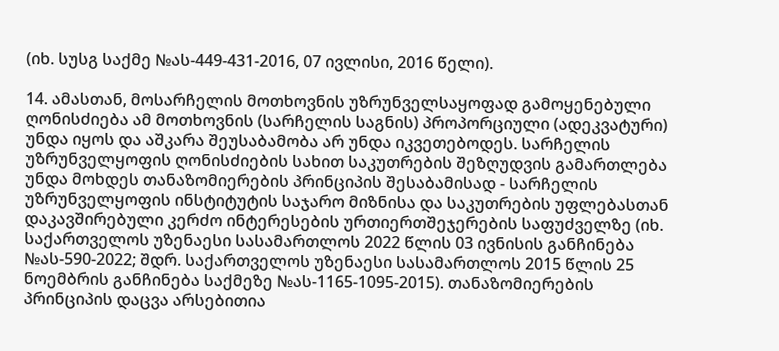(იხ. სუსგ საქმე №ას-449-431-2016, 07 ივლისი, 2016 წელი).

14. ამასთან, მოსარჩელის მოთხოვნის უზრუნველსაყოფად გამოყენებული ღონისძიება ამ მოთხოვნის (სარჩელის საგნის) პროპორციული (ადეკვატური) უნდა იყოს და აშკარა შეუსაბამობა არ უნდა იკვეთებოდეს. სარჩელის უზრუნველყოფის ღონისძიების სახით საკუთრების შეზღუდვის გამართლება უნდა მოხდეს თანაზომიერების პრინციპის შესაბამისად - სარჩელის უზრუნველყოფის ინსტიტუტის საჯარო მიზნისა და საკუთრების უფლებასთან დაკავშირებული კერძო ინტერესების ურთიერთშეჯერების საფუძველზე (იხ. საქართველოს უზენაესი სასამართლოს 2022 წლის 03 ივნისის განჩინება №ას-590-2022; შდრ. საქართველოს უზენაესი სასამართლოს 2015 წლის 25 ნოემბრის განჩინება საქმეზე №ას-1165-1095-2015). თანაზომიერების პრინციპის დაცვა არსებითია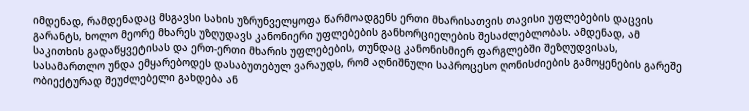იმდენად, რამდენადაც მსგავსი სახის უზრუნველყოფა წარმოადგენს ერთი მხარისათვის თავისი უფლებების დაცვის გარანტს, ხოლო მეორე მხარეს უზღუდავს კანონიერი უფლებების განხორციელების შესაძლებლობას. ამდენად, ამ საკითხის გადაწყვეტისას და ერთ-ერთი მხარის უფლებების, თუნდაც კანონისმიერ ფარგლებში შეზღუდვისას, სასამართლო უნდა ემყარებოდეს დასაბუთებულ ვარაუდს, რომ აღნიშნული საპროცესო ღონისძიების გამოყენების გარეშე ობიექტურად შეუძლებელი გახდება ან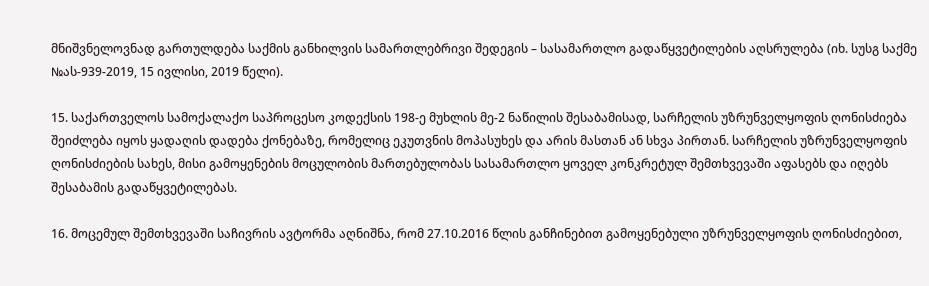მნიშვნელოვნად გართულდება საქმის განხილვის სამართლებრივი შედეგის – სასამართლო გადაწყვეტილების აღსრულება (იხ. სუსგ საქმე №ას-939-2019, 15 ივლისი, 2019 წელი).

15. საქართველოს სამოქალაქო საპროცესო კოდექსის 198-ე მუხლის მე-2 ნაწილის შესაბამისად, სარჩელის უზრუნველყოფის ღონისძიება შეიძლება იყოს ყადაღის დადება ქონებაზე, რომელიც ეკუთვნის მოპასუხეს და არის მასთან ან სხვა პირთან. სარჩელის უზრუნველყოფის ღონისძიების სახეს, მისი გამოყენების მოცულობის მართებულობას სასამართლო ყოველ კონკრეტულ შემთხვევაში აფასებს და იღებს შესაბამის გადაწყვეტილებას.

16. მოცემულ შემთხვევაში საჩივრის ავტორმა აღნიშნა, რომ 27.10.2016 წლის განჩინებით გამოყენებული უზრუნველყოფის ღონისძიებით,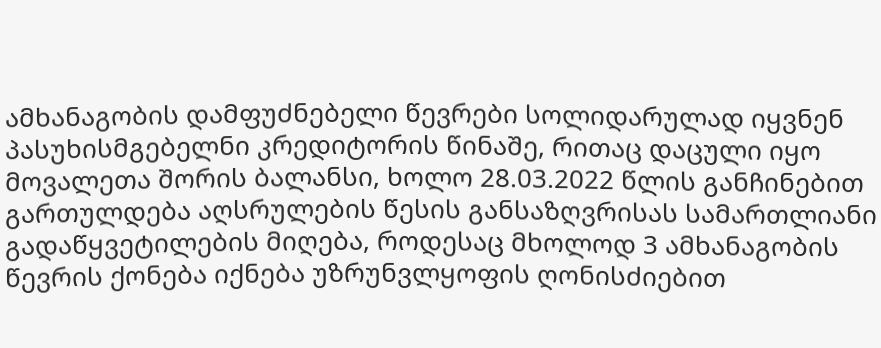ამხანაგობის დამფუძნებელი წევრები სოლიდარულად იყვნენ პასუხისმგებელნი კრედიტორის წინაშე, რითაც დაცული იყო მოვალეთა შორის ბალანსი, ხოლო 28.03.2022 წლის განჩინებით გართულდება აღსრულების წესის განსაზღვრისას სამართლიანი გადაწყვეტილების მიღება, როდესაც მხოლოდ 3 ამხანაგობის წევრის ქონება იქნება უზრუნვლყოფის ღონისძიებით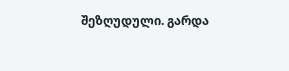შეზღუდული. გარდა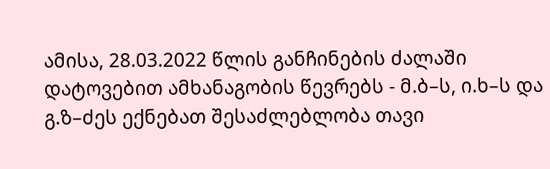ამისა, 28.03.2022 წლის განჩინების ძალაში დატოვებით ამხანაგობის წევრებს - მ.ბ–ს, ი.ხ–ს და გ.ზ–ძეს ექნებათ შესაძლებლობა თავი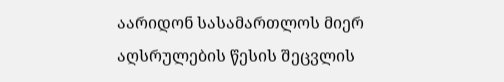აარიდონ სასამართლოს მიერ აღსრულების წესის შეცვლის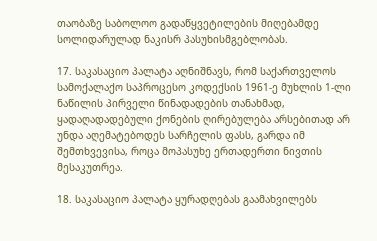თაობაზე საბოლოო გადაწყვეტილების მიღებამდე სოლიდარულად ნაკისრ პასუხისმგებლობას.

17. საკასაციო პალატა აღნიშნავს, რომ საქართველოს სამოქალაქო საპროცესო კოდექსის 1961-ე მუხლის 1-ლი ნაწილის პირველი წინადადების თანახმად, ყადაღადადებული ქონების ღირებულება არსებითად არ უნდა აღემატებოდეს სარჩელის ფასს, გარდა იმ შემთხვევისა, როცა მოპასუხე ერთადერთი ნივთის მესაკუთრეა.

18. საკასაციო პალატა ყურადღებას გაამახვილებს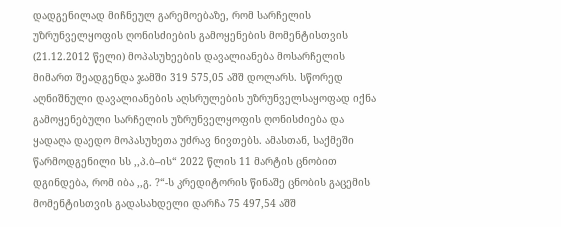დადგენილად მიჩნეულ გარემოებაზე, რომ სარჩელის უზრუნველყოფის ღონისძიების გამოყენების მომენტისთვის (21.12.2012 წელი) მოპასუხეების დავალიანება მოსარჩელის მიმართ შეადგენდა ჯამში 319 575,05 აშშ დოლარს. სწორედ აღნიშნული დავალიანების აღსრულების უზრუნველსაყოფად იქნა გამოყენებული სარჩელის უზრუნველყოფის ღონისძიება და ყადაღა დაედო მოპასუხეთა უძრავ ნივთებს. ამასთან, საქმეში წარმოდგენილი სს ,,პ.ბ–ის“ 2022 წლის 11 მარტის ცნობით დგინდება, რომ იბა ,,გ. ?“-ს კრედიტორის წინაშე ცნობის გაცემის მომენტისთვის გადასახდელი დარჩა 75 497,54 აშშ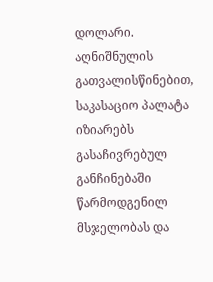დოლარი. აღნიშნულის გათვალისწინებით, საკასაციო პალატა იზიარებს გასაჩივრებულ განჩინებაში წარმოდგენილ მსჯელობას და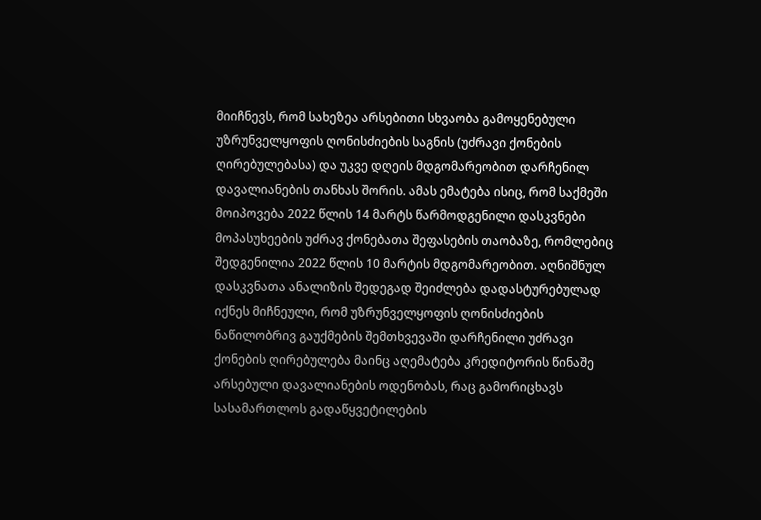მიიჩნევს, რომ სახეზეა არსებითი სხვაობა გამოყენებული უზრუნველყოფის ღონისძიების საგნის (უძრავი ქონების ღირებულებასა) და უკვე დღეის მდგომარეობით დარჩენილ დავალიანების თანხას შორის. ამას ემატება ისიც, რომ საქმეში მოიპოვება 2022 წლის 14 მარტს წარმოდგენილი დასკვნები მოპასუხეების უძრავ ქონებათა შეფასების თაობაზე, რომლებიც შედგენილია 2022 წლის 10 მარტის მდგომარეობით. აღნიშნულ დასკვნათა ანალიზის შედეგად შეიძლება დადასტურებულად იქნეს მიჩნეული, რომ უზრუნველყოფის ღონისძიების ნაწილობრივ გაუქმების შემთხვევაში დარჩენილი უძრავი ქონების ღირებულება მაინც აღემატება კრედიტორის წინაშე არსებული დავალიანების ოდენობას, რაც გამორიცხავს სასამართლოს გადაწყვეტილების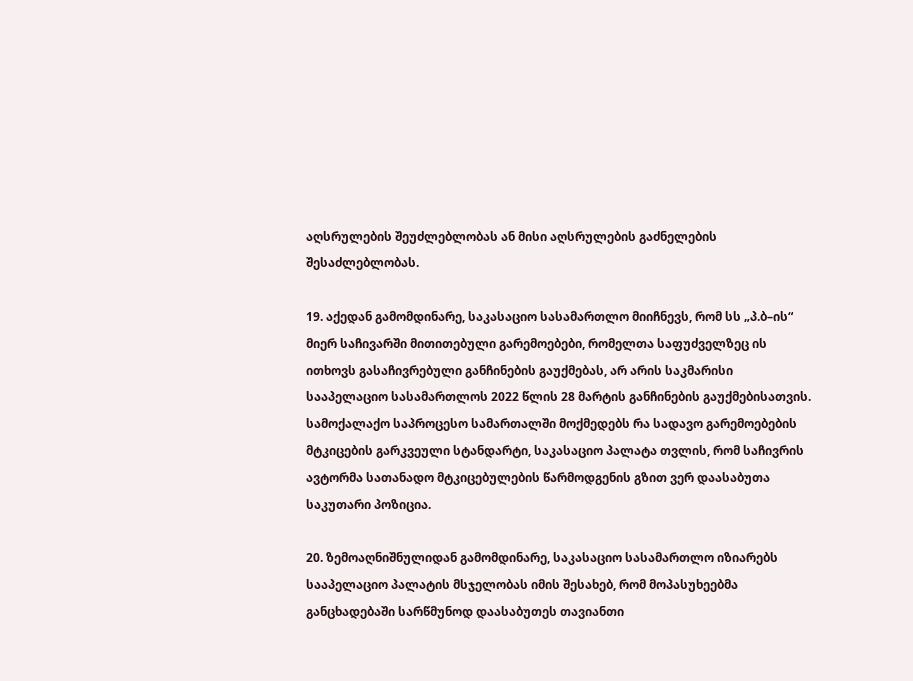აღსრულების შეუძლებლობას ან მისი აღსრულების გაძნელების შესაძლებლობას.

19. აქედან გამომდინარე, საკასაციო სასამართლო მიიჩნევს, რომ სს „პ.ბ–ის“ მიერ საჩივარში მითითებული გარემოებები, რომელთა საფუძველზეც ის ითხოვს გასაჩივრებული განჩინების გაუქმებას, არ არის საკმარისი სააპელაციო სასამართლოს 2022 წლის 28 მარტის განჩინების გაუქმებისათვის. სამოქალაქო საპროცესო სამართალში მოქმედებს რა სადავო გარემოებების მტკიცების გარკვეული სტანდარტი, საკასაციო პალატა თვლის, რომ საჩივრის ავტორმა სათანადო მტკიცებულების წარმოდგენის გზით ვერ დაასაბუთა საკუთარი პოზიცია.

20. ზემოაღნიშნულიდან გამომდინარე, საკასაციო სასამართლო იზიარებს სააპელაციო პალატის მსჯელობას იმის შესახებ, რომ მოპასუხეებმა განცხადებაში სარწმუნოდ დაასაბუთეს თავიანთი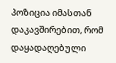პოზიცია იმასთან დაკავშირებით, რომ დაყადაღებული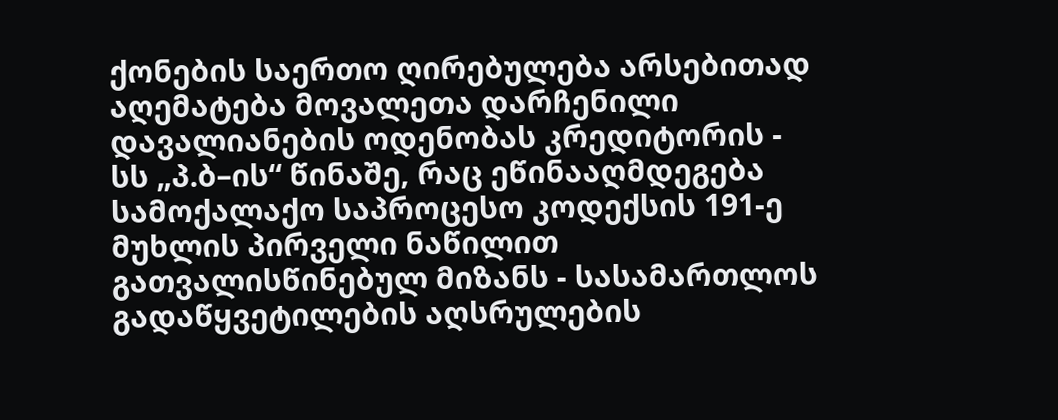ქონების საერთო ღირებულება არსებითად აღემატება მოვალეთა დარჩენილი დავალიანების ოდენობას კრედიტორის - სს „პ.ბ–ის“ წინაშე, რაც ეწინააღმდეგება სამოქალაქო საპროცესო კოდექსის 191-ე მუხლის პირველი ნაწილით გათვალისწინებულ მიზანს - სასამართლოს გადაწყვეტილების აღსრულების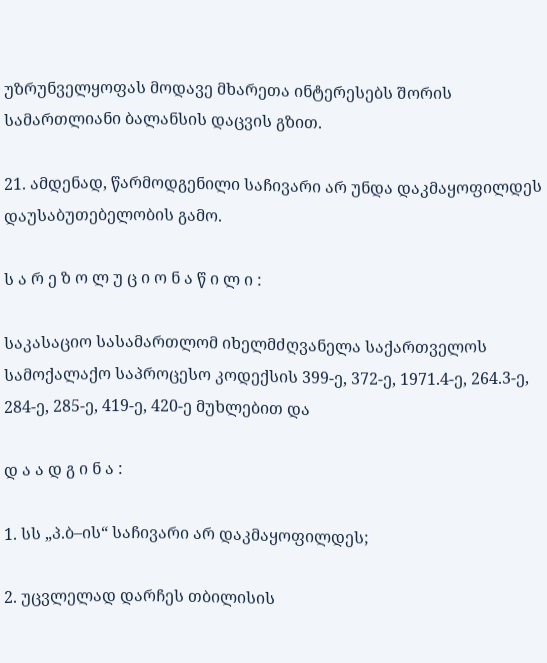უზრუნველყოფას მოდავე მხარეთა ინტერესებს შორის სამართლიანი ბალანსის დაცვის გზით.

21. ამდენად, წარმოდგენილი საჩივარი არ უნდა დაკმაყოფილდეს დაუსაბუთებელობის გამო.

ს ა რ ე ზ ო ლ უ ც ი ო ნ ა წ ი ლ ი :

საკასაციო სასამართლომ იხელმძღვანელა საქართველოს სამოქალაქო საპროცესო კოდექსის 399-ე, 372-ე, 1971.4-ე, 264.3-ე, 284-ე, 285-ე, 419-ე, 420-ე მუხლებით და

დ ა ა დ გ ი ნ ა :

1. სს „პ.ბ–ის“ საჩივარი არ დაკმაყოფილდეს;

2. უცვლელად დარჩეს თბილისის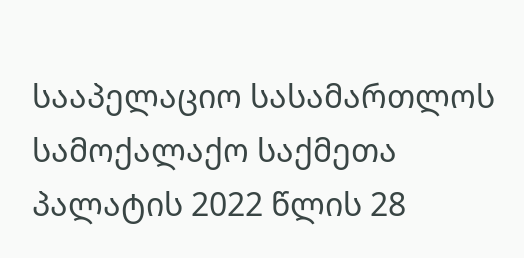სააპელაციო სასამართლოს სამოქალაქო საქმეთა პალატის 2022 წლის 28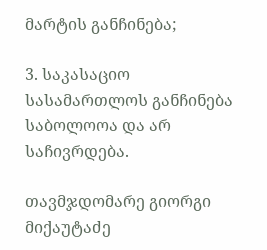მარტის განჩინება;

3. საკასაციო სასამართლოს განჩინება საბოლოოა და არ საჩივრდება.

თავმჯდომარე გიორგი მიქაუტაძე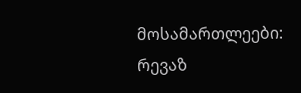მოსამართლეები: რევაზ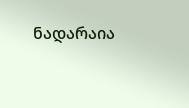ნადარაია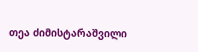თეა ძიმისტარაშვილი